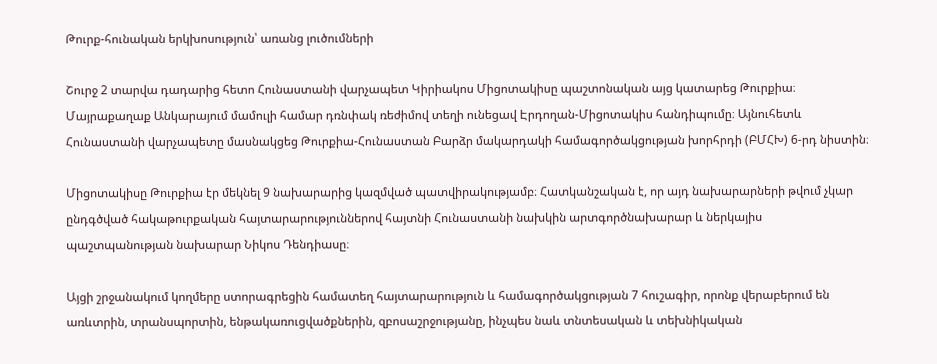Թուրք-հունական երկխոսություն՝ առանց լուծումների

Շուրջ 2 տարվա դադարից հետո Հունաստանի վարչապետ Կիրիակոս Միցոտակիսը պաշտոնական այց կատարեց Թուրքիա։ Մայրաքաղաք Անկարայում մամուլի համար դռնփակ ռեժիմով տեղի ունեցավ Էրդողան-Միցոտակիս հանդիպումը։ Այնուհետև Հունաստանի վարչապետը մասնակցեց Թուրքիա-Հունաստան Բարձր մակարդակի համագործակցության խորհրդի (ԲՄՀԽ) 6-րդ նիստին։

Միցոտակիսը Թուրքիա էր մեկնել 9 նախարարից կազմված պատվիրակությամբ։ Հատկանշական է, որ այդ նախարարների թվում չկար ընդգծված հակաթուրքական հայտարարություններով հայտնի Հունաստանի նախկին արտգործնախարար և ներկայիս պաշտպանության նախարար Նիկոս Դենդիասը։

Այցի շրջանակում կողմերը ստորագրեցին համատեղ հայտարարություն և համագործակցության 7 հուշագիր, որոնք վերաբերում են առևտրին, տրանսպորտին, ենթակառուցվածքներին, զբոսաշրջությանը, ինչպես նաև տնտեսական և տեխնիկական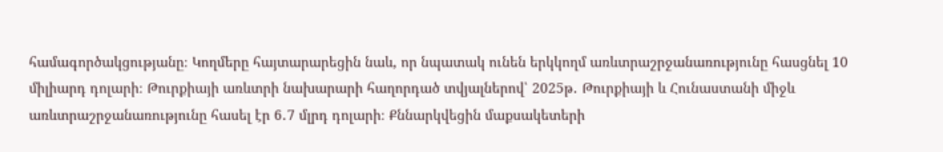համագործակցությանը։ Կողմերը հայտարարեցին նաև, որ նպատակ ունեն երկկողմ առևտրաշրջանառությունը հասցնել 10 միլիարդ դոլարի։ Թուրքիայի առևտրի նախարարի հաղորդած տվյալներով՝ 2025թ․ Թուրքիայի և Հունաստանի միջև առևտրաշրջանառությունը հասել էր 6․7 մլրդ դոլարի։ Քննարկվեցին մաքսակետերի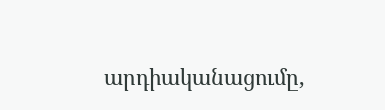արդիականացումը,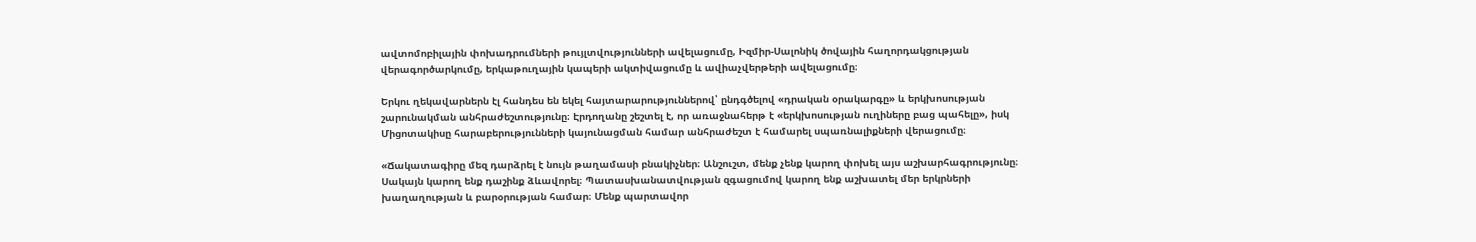ավտոմոբիլային փոխադրումների թույլտվությունների ավելացումը, Իզմիր-Սալոնիկ ծովային հաղորդակցության վերագործարկումը, երկաթուղային կապերի ակտիվացումը և ավիաչվերթերի ավելացումը։

Երկու ղեկավարներն էլ հանդես են եկել հայտարարություններով՝ ընդգծելով «դրական օրակարգը» և երկխոսության շարունակման անհրաժեշտությունը։ Էրդողանը շեշտել է, որ առաջնահերթ է «երկխոսության ուղիները բաց պահելը», իսկ Միցոտակիսը հարաբերությունների կայունացման համար անհրաժեշտ է համարել սպառնալիքների վերացումը։

«Ճակատագիրը մեզ դարձրել է նույն թաղամասի բնակիչներ։ Անշուշտ, մենք չենք կարող փոխել այս աշխարհագրությունը։ Սակայն կարող ենք դաշինք ձևավորել։ Պատասխանատվության զգացումով կարող ենք աշխատել մեր երկրների խաղաղության և բարօրության համար։ Մենք պարտավոր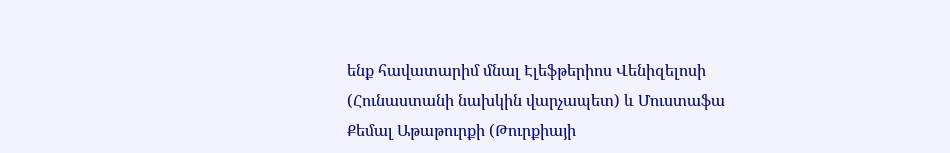ենք հավատարիմ մնալ Էլեֆթերիոս Վենիզելոսի (Հունաստանի նախկին վարչապետ) և Մուստաֆա Քեմալ Աթաթուրքի (Թուրքիայի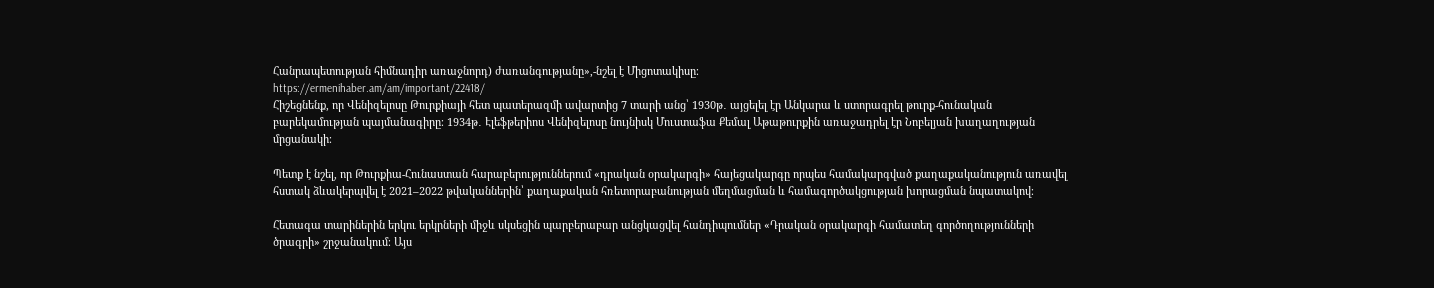Հանրապետության հիմնադիր առաջնորդ) ժառանգությանը»,-նշել է Միցոտակիսը։
https://ermenihaber.am/am/important/22418/
Հիշեցնենք, որ Վենիզելոսը Թուրքիայի հետ պատերազմի ավարտից 7 տարի անց՝ 1930թ․ այցելել էր Անկարա և ստորագրել թուրք-հունական բարեկամության պայմանագիրը։ 1934թ․ Էլեֆթերիոս Վենիզելոսը նույնիսկ Մուստաֆա Քեմալ Աթաթուրքին առաջադրել էր Նոբելյան խաղաղության մրցանակի։

Պետք է նշել, որ Թուրքիա-Հունաստան հարաբերություններում «դրական օրակարգի» հայեցակարգը որպես համակարգված քաղաքականություն առավել հստակ ձևակերպվել է 2021–2022 թվականներին՝ քաղաքական հռետորաբանության մեղմացման և համագործակցության խորացման նպատակով։

Հետագա տարիներին երկու երկրների միջև սկսեցին պարբերաբար անցկացվել հանդիպումներ «Դրական օրակարգի համատեղ գործողությունների ծրագրի» շրջանակում։ Այս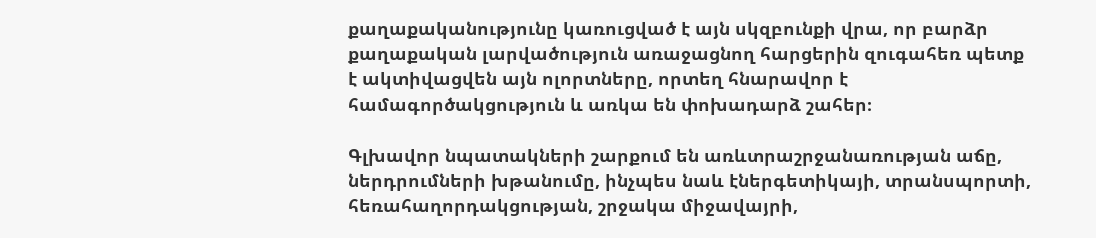քաղաքականությունը կառուցված է այն սկզբունքի վրա, որ բարձր քաղաքական լարվածություն առաջացնող հարցերին զուգահեռ պետք է ակտիվացվեն այն ոլորտները, որտեղ հնարավոր է համագործակցություն և առկա են փոխադարձ շահեր։

Գլխավոր նպատակների շարքում են առևտրաշրջանառության աճը, ներդրումների խթանումը, ինչպես նաև էներգետիկայի, տրանսպորտի, հեռահաղորդակցության, շրջակա միջավայրի,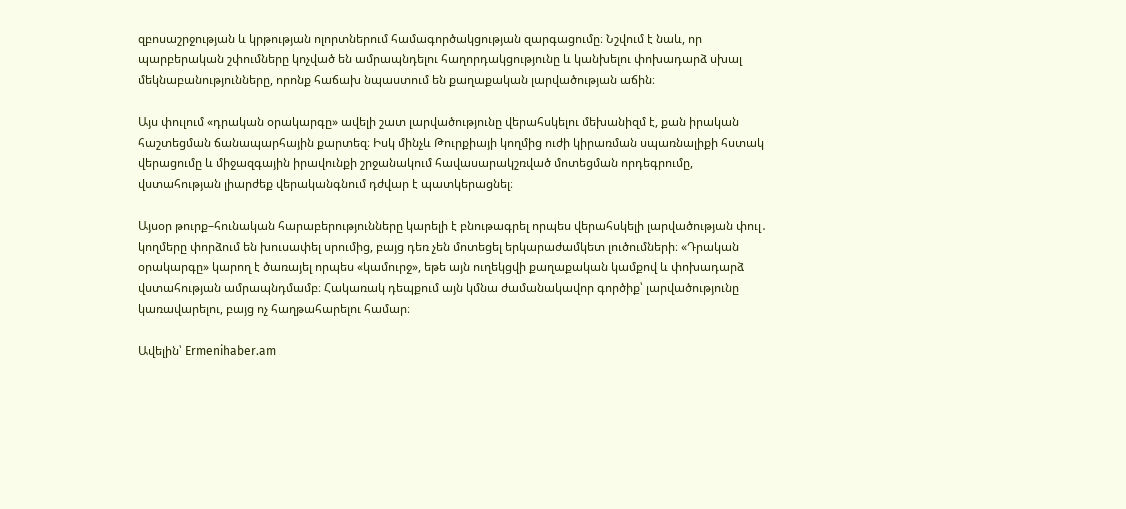զբոսաշրջության և կրթության ոլորտներում համագործակցության զարգացումը։ Նշվում է նաև, որ պարբերական շփումները կոչված են ամրապնդելու հաղորդակցությունը և կանխելու փոխադարձ սխալ մեկնաբանությունները, որոնք հաճախ նպաստում են քաղաքական լարվածության աճին։

Այս փուլում «դրական օրակարգը» ավելի շատ լարվածությունը վերահսկելու մեխանիզմ է, քան իրական հաշտեցման ճանապարհային քարտեզ։ Իսկ մինչև Թուրքիայի կողմից ուժի կիրառման սպառնալիքի հստակ վերացումը և միջազգային իրավունքի շրջանակում հավասարակշռված մոտեցման որդեգրումը, վստահության լիարժեք վերականգնում դժվար է պատկերացնել։

Այսօր թուրք–հունական հարաբերությունները կարելի է բնութագրել որպես վերահսկելի լարվածության փուլ․ կողմերը փորձում են խուսափել սրումից, բայց դեռ չեն մոտեցել երկարաժամկետ լուծումների։ «Դրական օրակարգը» կարող է ծառայել որպես «կամուրջ», եթե այն ուղեկցվի քաղաքական կամքով և փոխադարձ վստահության ամրապնդմամբ։ Հակառակ դեպքում այն կմնա ժամանակավոր գործիք՝ լարվածությունը կառավարելու, բայց ոչ հաղթահարելու համար։

Ավելին՝ Ermenihaber.am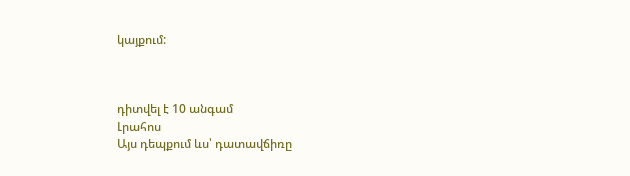կայքում:



դիտվել է 10 անգամ
Լրահոս
Այս դեպքում ևս՝ դատավճիռը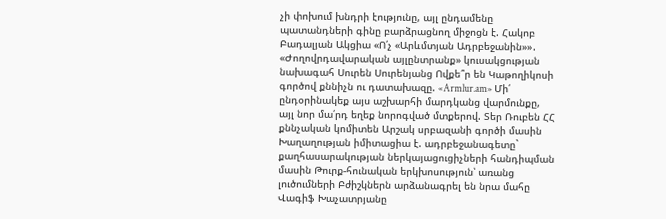չի փոխում խնդրի էությունը, այլ ընդամենը պատանդների գինը բարձրացնող միջոցն է. Հակոբ Բադալյան Ակցիա «Ո՛չ «Արևմտյան Ադրբեջանին»»․ «Ժողովրդավարական այլընտրանք» կուսակցության նախագահ Սուրեն Սուրենյանց Ովքե՞ր են Կաթողիկոսի գործով քննիչն ու դատախազը. «Armlur.am» Մի՛ ընդօրինակեք այս աշխարհի մարդկանց վարմունքը, այլ նոր մա՛րդ եղեք նորոգված մտքերով. Տեր Ռուբեն ՀՀ քննչական կոմիտեն Արշակ սրբազանի գործի մասին Խաղաղության իմիտացիա է. ադրբեջանագետը` քաղհասարակության ներկայացուցիչների հանդիպման մասին Թուրք-հունական երկխոսություն՝ առանց լուծումների Բժիշկներն արձանագրել են նրա մահը Վագիֆ Խաչատրյանը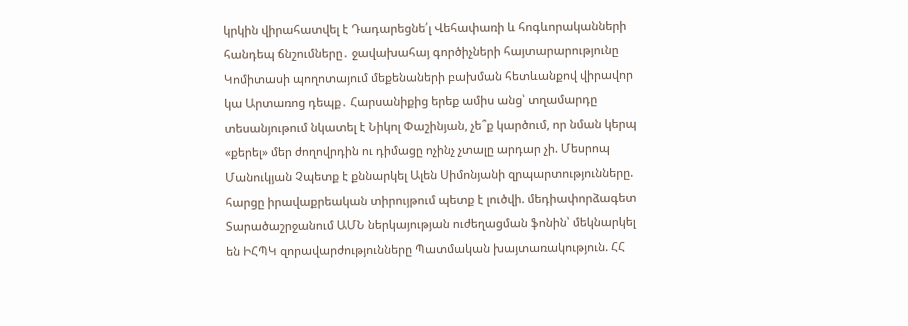կրկին վիրահատվել է Դադարեցնե՛լ Վեհափառի և հոգևորականների հանդեպ ճնշումները․ ջավախահայ գործիչների հայտարարությունը Կոմիտասի պողոտայում մեքենաների բախման հետևանքով վիրավոր կա Արտառոց դեպք․ Հարսանիքից երեք ամիս անց՝ տղամարդը տեսանյութում նկատել է Նիկոլ Փաշինյան, չե՞ք կարծում, որ նման կերպ «քերել» մեր ժողովրդին ու դիմացը ոչինչ չտալը արդար չի. Մեսրոպ Մանուկյան Չպետք է քննարկել Ալեն Սիմոնյանի զրպարտությունները. հարցը իրավաքրեական տիրույթում պետք է լուծվի. մեդիափորձագետ Տարածաշրջանում ԱՄՆ ներկայության ուժեղացման ֆոնին՝ մեկնարկել են ԻՀՊԿ զորավարժությունները Պատմական խայտառակություն. ՀՀ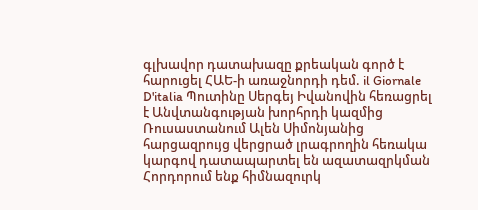գլխավոր դատախազը քրեական գործ է հարուցել ՀԱԵ-ի առաջնորդի դեմ. il Giornale D'italia Պուտինը Սերգեյ Իվանովին հեռացրել է Անվտանգության խորհրդի կազմից Ռուսաստանում Ալեն Սիմոնյանից հարցազրույց վերցրած լրագրողին հեռակա կարգով դատապարտել են ազատազրկման Հորդորում ենք հիմնազուրկ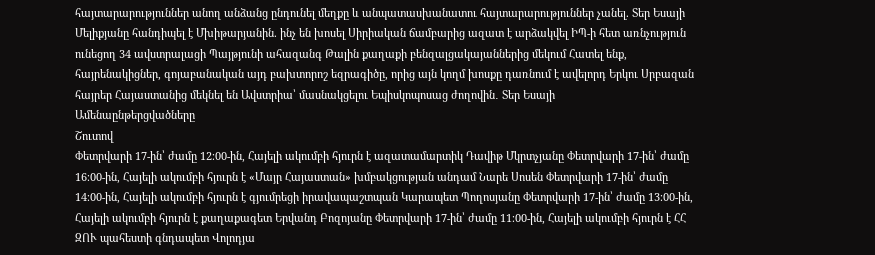հայտարարություններ անող անձանց ընդունել մեղքը և անպատասխանատու հայտարարություններ չանել. Տեր Եսայի Մելիքյանը հանդիպել է Մխիթարյանին. ինչ են խոսել Սիրիական ճամբարից ազատ է արձակվել ԻՊ-ի հետ առնչություն ունեցող 34 ավստրալացի Պայթյունի ահազանգ Թալին քաղաքի բենզալցակայաններից մեկում Հատել ենք, հայրենակիցներ, գոյաբանական այդ բախտորոշ եզրագիծը, որից այն կողմ խոսքը դառնում է ավելորդ Երկու Սրբազան հայրեր Հայաստանից մեկնել են Ավստրիա՝ մասնակցելու Եպիսկոպոսաց ժողովին․ Տեր Եսայի
Ամենաընթերցվածները
Շուտով
Փետրվարի 17-ին՝ ժամը 12։00-ին, Հայելի ակումբի հյուրն է ազատամարտիկ Դավիթ Մկրտչյանը Փետրվարի 17-ին՝ ժամը 16։00-ին, Հայելի ակումբի հյուրն է «Մայր Հայաստան» խմբակցության անդամ Նարե Սոսեն Փետրվարի 17-ին՝ ժամը 14։00-ին, Հայելի ակումբի հյուրն է գյումրեցի իրավապաշտպան Կարապետ Պողոսյանը Փետրվարի 17-ին՝ ժամը 13։00-ին, Հայելի ակումբի հյուրն է քաղաքագետ Երվանդ Բոզոյանը Փետրվարի 17-ին՝ ժամը 11։00-ին, Հայելի ակումբի հյուրն է ՀՀ ԶՈՒ պահեստի գնդապետ Վոլոդյա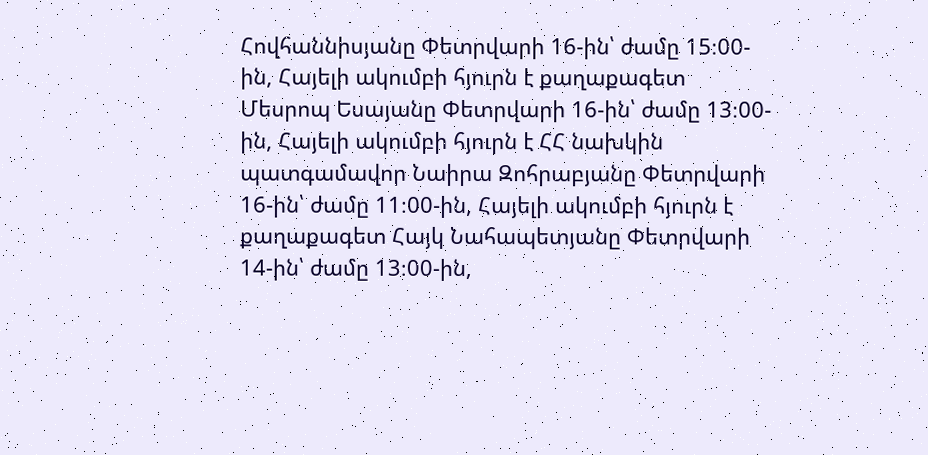Հովհաննիսյանը Փետրվարի 16-ին՝ ժամը 15։00-ին, Հայելի ակումբի հյուրն է քաղաքագետ Մեսրոպ Եսայանը Փետրվարի 16-ին՝ ժամը 13։00-ին, Հայելի ակումբի հյուրն է ՀՀ նախկին պատգամավոր Նաիրա Զոհրաբյանը Փետրվարի 16-ին՝ ժամը 11։00-ին, Հայելի ակումբի հյուրն է քաղաքագետ Հայկ Նահապետյանը Փետրվարի 14-ին՝ ժամը 13։00-ին,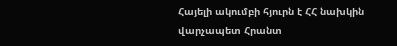Հայելի ակումբի հյուրն է ՀՀ նախկին վարչապետ Հրանտ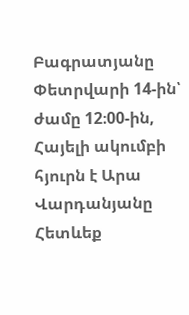Բագրատյանը Փետրվարի 14-ին՝ ժամը 12։00-ին, Հայելի ակումբի հյուրն է Արա Վարդանյանը
Հետևեք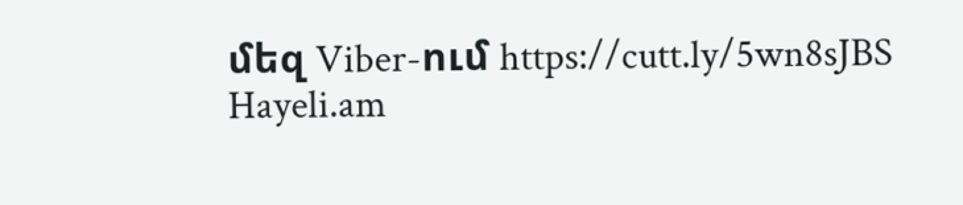մեզ Viber-ում https://cutt.ly/5wn8sJBS
Hayeli.am